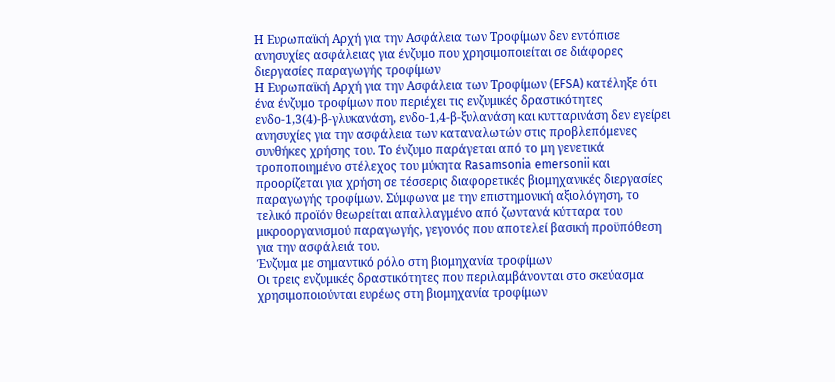Η Ευρωπαϊκή Αρχή για την Ασφάλεια των Τροφίμων δεν εντόπισε ανησυχίες ασφάλειας για ένζυμο που χρησιμοποιείται σε διάφορες διεργασίες παραγωγής τροφίμων
Η Ευρωπαϊκή Αρχή για την Ασφάλεια των Τροφίμων (EFSA) κατέληξε ότι ένα ένζυμο τροφίμων που περιέχει τις ενζυμικές δραστικότητες ενδο-1,3(4)-β-γλυκανάση, ενδο-1,4-β-ξυλανάση και κυτταρινάση δεν εγείρει ανησυχίες για την ασφάλεια των καταναλωτών στις προβλεπόμενες συνθήκες χρήσης του. Το ένζυμο παράγεται από το μη γενετικά τροποποιημένο στέλεχος του μύκητα Rasamsonia emersonii και προορίζεται για χρήση σε τέσσερις διαφορετικές βιομηχανικές διεργασίες παραγωγής τροφίμων. Σύμφωνα με την επιστημονική αξιολόγηση, το τελικό προϊόν θεωρείται απαλλαγμένο από ζωντανά κύτταρα του μικροοργανισμού παραγωγής, γεγονός που αποτελεί βασική προϋπόθεση για την ασφάλειά του.
Ένζυμα με σημαντικό ρόλο στη βιομηχανία τροφίμων
Οι τρεις ενζυμικές δραστικότητες που περιλαμβάνονται στο σκεύασμα χρησιμοποιούνται ευρέως στη βιομηχανία τροφίμων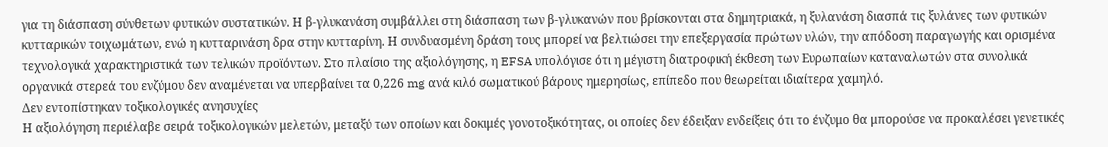για τη διάσπαση σύνθετων φυτικών συστατικών. Η β-γλυκανάση συμβάλλει στη διάσπαση των β-γλυκανών που βρίσκονται στα δημητριακά, η ξυλανάση διασπά τις ξυλάνες των φυτικών κυτταρικών τοιχωμάτων, ενώ η κυτταρινάση δρα στην κυτταρίνη. Η συνδυασμένη δράση τους μπορεί να βελτιώσει την επεξεργασία πρώτων υλών, την απόδοση παραγωγής και ορισμένα τεχνολογικά χαρακτηριστικά των τελικών προϊόντων. Στο πλαίσιο της αξιολόγησης, η EFSA υπολόγισε ότι η μέγιστη διατροφική έκθεση των Ευρωπαίων καταναλωτών στα συνολικά οργανικά στερεά του ενζύμου δεν αναμένεται να υπερβαίνει τα 0,226 mg ανά κιλό σωματικού βάρους ημερησίως, επίπεδο που θεωρείται ιδιαίτερα χαμηλό.
Δεν εντοπίστηκαν τοξικολογικές ανησυχίες
Η αξιολόγηση περιέλαβε σειρά τοξικολογικών μελετών, μεταξύ των οποίων και δοκιμές γονοτοξικότητας, οι οποίες δεν έδειξαν ενδείξεις ότι το ένζυμο θα μπορούσε να προκαλέσει γενετικές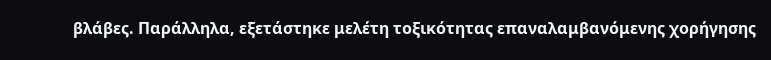βλάβες. Παράλληλα, εξετάστηκε μελέτη τοξικότητας επαναλαμβανόμενης χορήγησης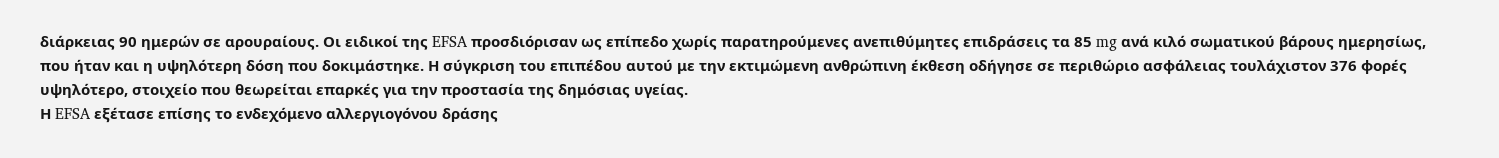διάρκειας 90 ημερών σε αρουραίους. Οι ειδικοί της EFSA προσδιόρισαν ως επίπεδο χωρίς παρατηρούμενες ανεπιθύμητες επιδράσεις τα 85 mg ανά κιλό σωματικού βάρους ημερησίως, που ήταν και η υψηλότερη δόση που δοκιμάστηκε. Η σύγκριση του επιπέδου αυτού με την εκτιμώμενη ανθρώπινη έκθεση οδήγησε σε περιθώριο ασφάλειας τουλάχιστον 376 φορές υψηλότερο, στοιχείο που θεωρείται επαρκές για την προστασία της δημόσιας υγείας.
Η EFSA εξέτασε επίσης το ενδεχόμενο αλλεργιογόνου δράσης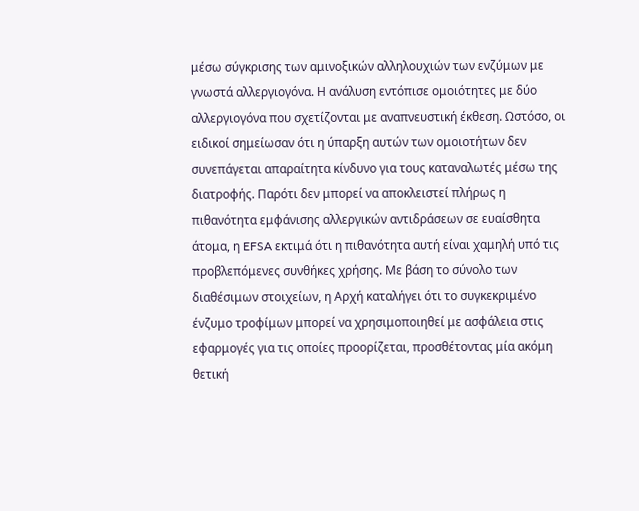μέσω σύγκρισης των αμινοξικών αλληλουχιών των ενζύμων με γνωστά αλλεργιογόνα. Η ανάλυση εντόπισε ομοιότητες με δύο αλλεργιογόνα που σχετίζονται με αναπνευστική έκθεση. Ωστόσο, οι ειδικοί σημείωσαν ότι η ύπαρξη αυτών των ομοιοτήτων δεν συνεπάγεται απαραίτητα κίνδυνο για τους καταναλωτές μέσω της διατροφής. Παρότι δεν μπορεί να αποκλειστεί πλήρως η πιθανότητα εμφάνισης αλλεργικών αντιδράσεων σε ευαίσθητα άτομα, η EFSA εκτιμά ότι η πιθανότητα αυτή είναι χαμηλή υπό τις προβλεπόμενες συνθήκες χρήσης. Με βάση το σύνολο των διαθέσιμων στοιχείων, η Αρχή καταλήγει ότι το συγκεκριμένο ένζυμο τροφίμων μπορεί να χρησιμοποιηθεί με ασφάλεια στις εφαρμογές για τις οποίες προορίζεται, προσθέτοντας μία ακόμη θετική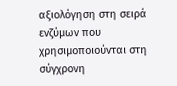αξιολόγηση στη σειρά ενζύμων που χρησιμοποιούνται στη σύγχρονη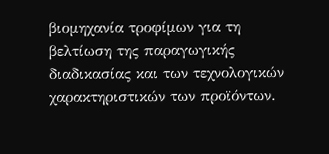βιομηχανία τροφίμων για τη βελτίωση της παραγωγικής διαδικασίας και των τεχνολογικών χαρακτηριστικών των προϊόντων.